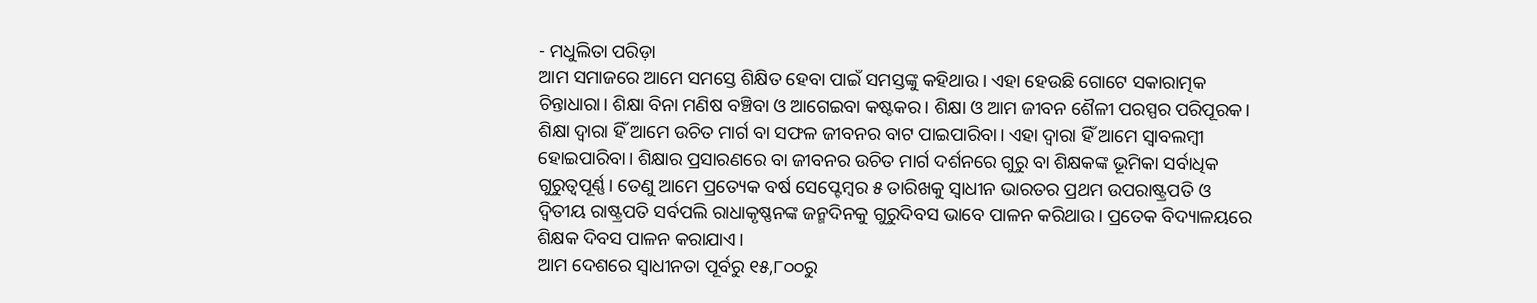- ମଧୁଲିତା ପରିଡ଼ା
ଆମ ସମାଜରେ ଆମେ ସମସ୍ତେ ଶିକ୍ଷିତ ହେବା ପାଇଁ ସମସ୍ତଙ୍କୁ କହିଥାଉ। ଏହା ହେଉଛି ଗୋଟେ ସକାରାତ୍ମକ ଚିନ୍ତାଧାରା। ଶିକ୍ଷା ବିନା ମଣିଷ ବଞ୍ଚିବା ଓ ଆଗେଇବା କଷ୍ଟକର। ଶିକ୍ଷା ଓ ଆମ ଜୀବନ ଶୈଳୀ ପରସ୍ପର ପରିପୂରକ। ଶିକ୍ଷା ଦ୍ୱାରା ହିଁ ଆମେ ଉଚିତ ମାର୍ଗ ବା ସଫଳ ଜୀବନର ବାଟ ପାଇପାରିବା। ଏହା ଦ୍ୱାରା ହିଁ ଆମେ ସ୍ୱାବଲମ୍ବୀ ହୋଇପାରିବା। ଶିକ୍ଷାର ପ୍ରସାରଣରେ ବା ଜୀବନର ଉଚିତ ମାର୍ଗ ଦର୍ଶନରେ ଗୁରୁ ବା ଶିକ୍ଷକଙ୍କ ଭୂମିକା ସର୍ବାଧିକ ଗୁରୁତ୍ୱପୂର୍ଣ୍ଣ। ତେଣୁ ଆମେ ପ୍ରତ୍ୟେକ ବର୍ଷ ସେପ୍ଟେମ୍ବର ୫ ତାରିଖକୁ ସ୍ୱାଧୀନ ଭାରତର ପ୍ରଥମ ଉପରାଷ୍ଟ୍ରପତି ଓ ଦ୍ୱିତୀୟ ରାଷ୍ଟ୍ରପତି ସର୍ବପଲି ରାଧାକୃଷ୍ଣନଙ୍କ ଜନ୍ମଦିନକୁ ଗୁରୁଦିବସ ଭାବେ ପାଳନ କରିଥାଉ। ପ୍ରତେକ ବିଦ୍ୟାଳୟରେ ଶିକ୍ଷକ ଦିବସ ପାଳନ କରାଯାଏ।
ଆମ ଦେଶରେ ସ୍ୱାଧୀନତା ପୂର୍ବରୁ ୧୫,୮୦୦ରୁ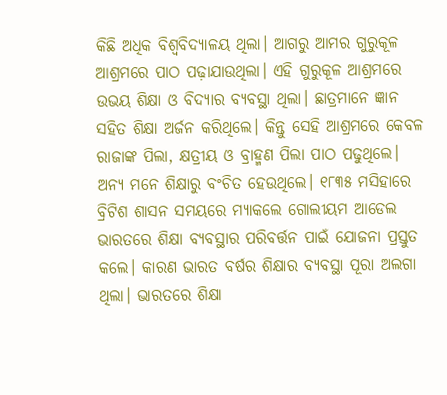କିଛି ଅଧିକ ବିଶ୍ୱବିଦ୍ୟାଳୟ ଥିଲା। ଆଗରୁ ଆମର ଗୁରୁକୂଳ ଆଶ୍ରମରେ ପାଠ ପଢ଼ାଯାଉଥିଲା। ଏହି ଗୁରୁକୂଳ ଆଶ୍ରମରେ ଉଭୟ ଶିକ୍ଷା ଓ ବିଦ୍ୟାର ବ୍ୟବସ୍ଥା ଥିଲା। ଛାତ୍ରମାନେ ଜ୍ଞାନ ସହିତ ଶିକ୍ଷା ଅର୍ଜନ କରିଥିଲେ। କିନ୍ତୁ ସେହି ଆଶ୍ରମରେ କେବଳ ରାଜାଙ୍କ ପିଲା, କ୍ଷତ୍ରୀୟ ଓ ବ୍ରାହ୍ମଣ ପିଲା ପାଠ ପଢୁଥିଲେ। ଅନ୍ୟ ମନେ ଶିକ୍ଷାରୁ ବଂଚିତ ହେଉଥିଲେ। ୧୮୩୫ ମସିହାରେ ବ୍ରିଟିଶ ଶାସନ ସମୟରେ ମ୍ୟାକଲେ ଗୋଲୀୟମ ଆଡେଲ ଭାରତରେ ଶିକ୍ଷା ବ୍ୟବସ୍ଥାର ପରିବର୍ତ୍ତନ ପାଇଁ ଯୋଜନା ପ୍ରସ୍ତୁତ କଲେ। କାରଣ ଭାରତ ବର୍ଷର ଶିକ୍ଷାର ବ୍ୟବସ୍ଥା ପୂରା ଅଲଗା ଥିଲା। ଭାରତରେ ଶିକ୍ଷା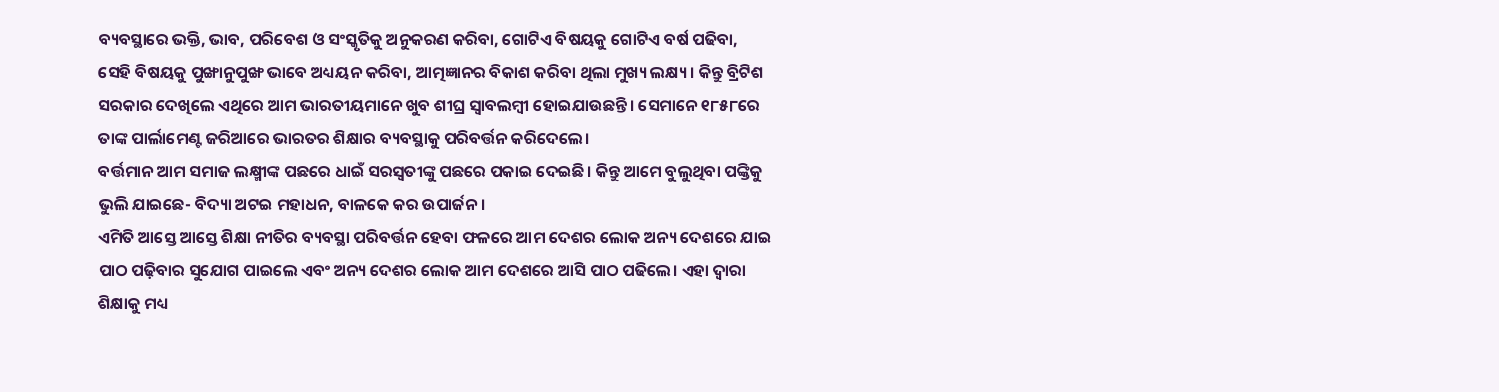ବ୍ୟବସ୍ଥାରେ ଭକ୍ତି, ଭାବ, ପରିବେଶ ଓ ସଂସ୍କୃତିକୁ ଅନୁକରଣ କରିବା, ଗୋଟିଏ ବିଷୟକୁ ଗୋଟିଏ ବର୍ଷ ପଢିବା, ସେହି ବିଷୟକୁ ପୁଙ୍ଖାନୁପୁଙ୍ଖ ଭାବେ ଅଧ୍ୟୟନ କରିବା, ଆତ୍ମଜ୍ଞାନର ବିକାଶ କରିବା ଥିଲା ମୁଖ୍ୟ ଲକ୍ଷ୍ୟ। କିନ୍ତୁ ବ୍ରିଟିଶ ସରକାର ଦେଖିଲେ ଏଥିରେ ଆମ ଭାରତୀୟମାନେ ଖୁବ ଶୀଘ୍ର ସ୍ୱାବଲମ୍ବୀ ହୋଇଯାଉଛନ୍ତି। ସେମାନେ ୧୮୫୮ରେ ତାଙ୍କ ପାର୍ଲାମେଣ୍ଟ ଜରିଆରେ ଭାରତର ଶିକ୍ଷାର ବ୍ୟବସ୍ଥାକୁ ପରିବର୍ତ୍ତନ କରିଦେଲେ।
ବର୍ତ୍ତମାନ ଆମ ସମାଜ ଲକ୍ଷ୍ମୀଙ୍କ ପଛରେ ଧାଇଁ ସରସ୍ୱତୀଙ୍କୁ ପଛରେ ପକାଇ ଦେଇଛି। କିନ୍ତୁ ଆମେ ବୁଲୁଥିବା ପଙ୍କ୍ତିକୁ ଭୁଲି ଯାଇଛେ- ବିଦ୍ୟା ଅଟଇ ମହାଧନ, ବାଳକେ କର ଉପାର୍ଜନ।
ଏମିତି ଆସ୍ତେ ଆସ୍ତେ ଶିକ୍ଷା ନୀତିର ବ୍ୟବସ୍ଥା ପରିବର୍ତ୍ତନ ହେବା ଫଳରେ ଆମ ଦେଶର ଲୋକ ଅନ୍ୟ ଦେଶରେ ଯାଇ ପାଠ ପଢ଼ିବାର ସୁଯୋଗ ପାଇଲେ ଏବଂ ଅନ୍ୟ ଦେଶର ଲୋକ ଆମ ଦେଶରେ ଆସି ପାଠ ପଢିଲେ। ଏହା ଦ୍ୱାରା ଶିକ୍ଷାକୁ ମଧ୍ୟ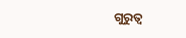ଗୁରୁତ୍ୱ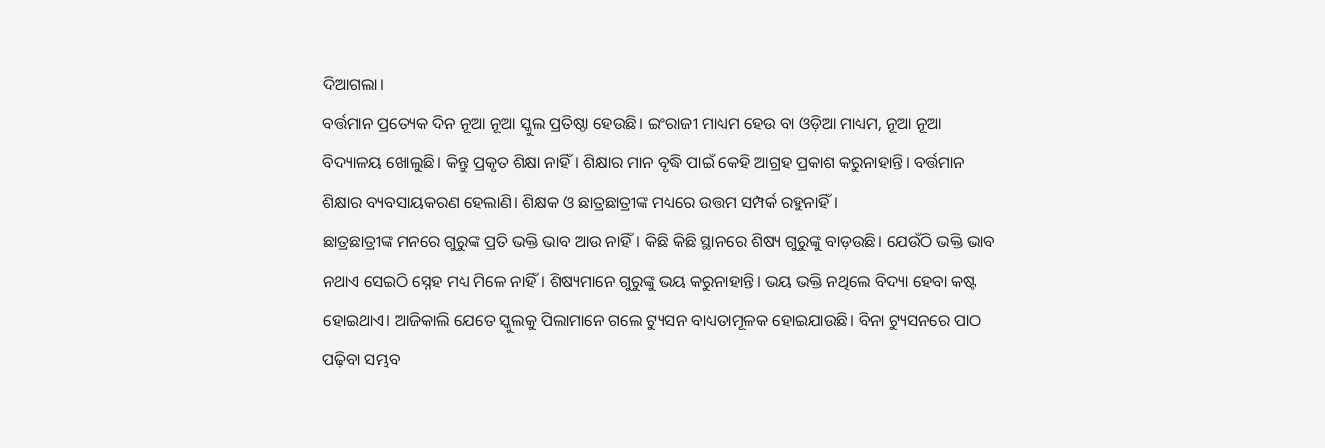ଦିଆଗଲା।
ବର୍ତ୍ତମାନ ପ୍ରତ୍ୟେକ ଦିନ ନୂଆ ନୂଆ ସ୍କୁଲ ପ୍ରତିଷ୍ଠା ହେଉଛି। ଇଂରାଜୀ ମାଧ୍ୟମ ହେଉ ବା ଓଡ଼ିଆ ମାଧ୍ୟମ, ନୂଆ ନୂଆ ବିଦ୍ୟାଳୟ ଖୋଲୁଛି। କିନ୍ତୁ ପ୍ରକୃତ ଶିକ୍ଷା ନାହିଁ। ଶିକ୍ଷାର ମାନ ବୃଦ୍ଧି ପାଇଁ କେହି ଆଗ୍ରହ ପ୍ରକାଶ କରୁନାହାନ୍ତି। ବର୍ତ୍ତମାନ ଶିକ୍ଷାର ବ୍ୟବସାୟକରଣ ହେଲାଣି। ଶିକ୍ଷକ ଓ ଛାତ୍ରଛାତ୍ରୀଙ୍କ ମଧ୍ୟରେ ଉତ୍ତମ ସମ୍ପର୍କ ରହୁନାହିଁ।
ଛାତ୍ରଛାତ୍ରୀଙ୍କ ମନରେ ଗୁରୁଙ୍କ ପ୍ରତି ଭକ୍ତି ଭାବ ଆଉ ନାହିଁ। କିଛି କିଛି ସ୍ଥାନରେ ଶିଷ୍ୟ ଗୁରୁଙ୍କୁ ବାଡ଼ଉଛି। ଯେଉଁଠି ଭକ୍ତି ଭାବ ନଥାଏ ସେଇଠି ସ୍ନେହ ମଧ୍ୟ ମିଳେ ନାହିଁ। ଶିଷ୍ୟମାନେ ଗୁରୁଙ୍କୁ ଭୟ କରୁନାହାନ୍ତି। ଭୟ ଭକ୍ତି ନଥିଲେ ବିଦ୍ୟା ହେବା କଷ୍ଟ ହୋଇଥାଏ। ଆଜିକାଲି ଯେତେ ସ୍କୁଲକୁ ପିଲାମାନେ ଗଲେ ଟ୍ୟୁସନ ବାଧ୍ୟତାମୂଳକ ହୋଇଯାଉଛି। ବିନା ଟ୍ୟୁସନରେ ପାଠ ପଢ଼ିବା ସମ୍ଭବ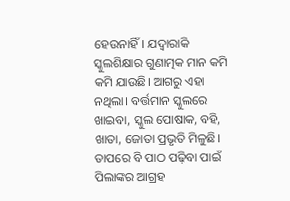ହେଉନାହିଁ। ଯଦ୍ୱାରାକି ସ୍କୁଲଶିକ୍ଷାର ଗୁଣାତ୍ମକ ମାନ କମି କମି ଯାଉଛି। ଆଗରୁ ଏହା ନଥିଲା। ବର୍ତ୍ତମାନ ସ୍କୁଲରେ ଖାଇବା, ସ୍କୁଲ ପୋଷାକ, ବହି, ଖାତା, ଜୋତା ପ୍ରଭୃତି ମିଳୁଛି। ତାପରେ ବି ପାଠ ପଢ଼ିବା ପାଇଁ ପିଲାଙ୍କର ଆଗ୍ରହ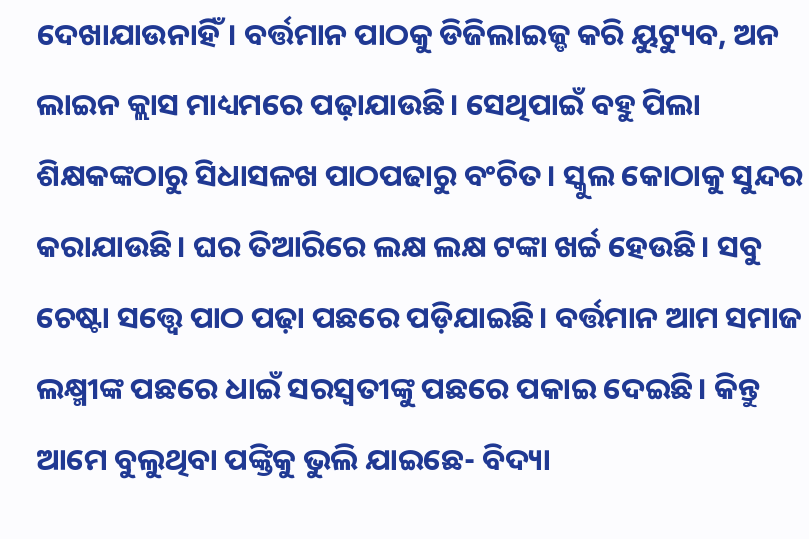ଦେଖାଯାଉନାହିଁ। ବର୍ତ୍ତମାନ ପାଠକୁ ଡିଜିଲାଇଜ୍ଡ କରି ୟୁଟ୍ୟୁବ, ଅନ ଲାଇନ କ୍ଲାସ ମାଧ୍ୟମରେ ପଢ଼ାଯାଉଛି। ସେଥିପାଇଁ ବହୁ ପିଲା ଶିକ୍ଷକଙ୍କଠାରୁ ସିଧାସଳଖ ପାଠପଢାରୁ ବଂଚିତ। ସ୍କୁଲ କୋଠାକୁ ସୁନ୍ଦର କରାଯାଉଛି। ଘର ତିଆରିରେ ଲକ୍ଷ ଲକ୍ଷ ଟଙ୍କା ଖର୍ଚ୍ଚ ହେଉଛି। ସବୁ ଚେଷ୍ଟା ସତ୍ତ୍ୱେ ପାଠ ପଢ଼ା ପଛରେ ପଡ଼ିଯାଇଛି। ବର୍ତ୍ତମାନ ଆମ ସମାଜ ଲକ୍ଷ୍ମୀଙ୍କ ପଛରେ ଧାଇଁ ସରସ୍ୱତୀଙ୍କୁ ପଛରେ ପକାଇ ଦେଇଛି। କିନ୍ତୁ ଆମେ ବୁଲୁଥିବା ପଙ୍କ୍ତିକୁ ଭୁଲି ଯାଇଛେ- ବିଦ୍ୟା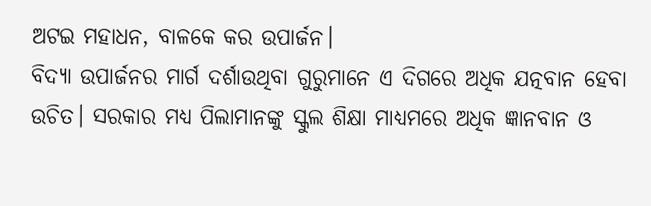ଅଟଇ ମହାଧନ, ବାଳକେ କର ଉପାର୍ଜନ।
ବିଦ୍ୟା ଉପାର୍ଜନର ମାର୍ଗ ଦର୍ଶାଉଥିବା ଗୁରୁମାନେ ଏ ଦିଗରେ ଅଧିକ ଯତ୍ନବାନ ହେବା ଉଚିତ। ସରକାର ମଧ୍ୟ ପିଲାମାନଙ୍କୁ ସ୍କୁଲ ଶିକ୍ଷା ମାଧ୍ୟମରେ ଅଧିକ ଜ୍ଞାନବାନ ଓ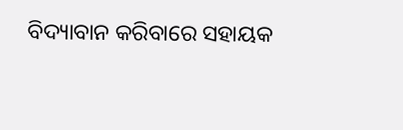ବିଦ୍ୟାବାନ କରିବାରେ ସହାୟକ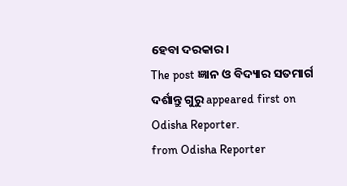ହେବା ଦରକାର।
The post ଜ୍ଞାନ ଓ ବିଦ୍ୟାର ସତମାର୍ଗ ଦର୍ଶାନ୍ତୁ ଗୁରୁ appeared first on Odisha Reporter.
from Odisha Reporter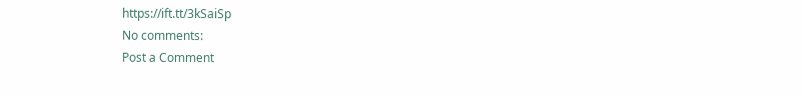https://ift.tt/3kSaiSp
No comments:
Post a Comment